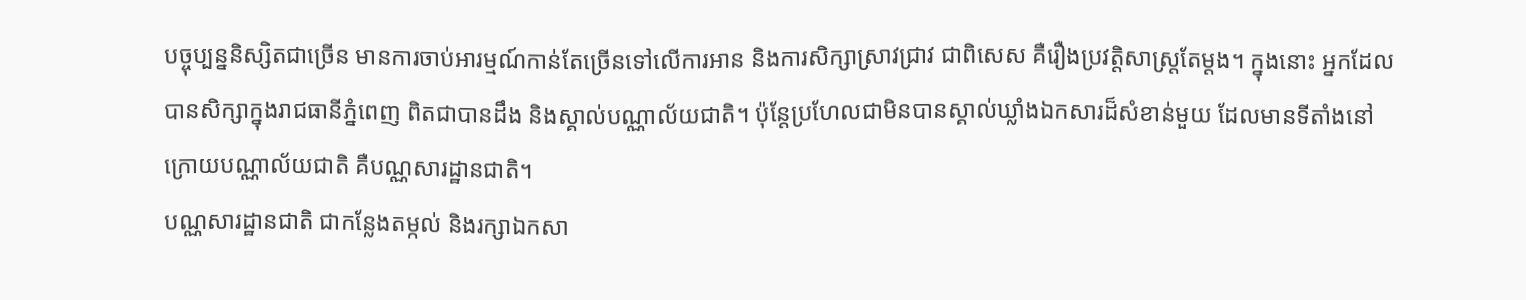បច្ចុប្បន្ននិស្សិតជាច្រើន មានការចាប់អារម្មណ៍កាន់តែច្រើនទៅលើការអាន និងការសិក្សាស្រាវជ្រាវ ជាពិសេស គឺរឿងប្រវត្តិសាស្ត្រតែម្ដង។ ក្នុងនោះ អ្នកដែលបានសិក្សាក្នុងរាជធានីភ្នំពេញ ពិតជាបានដឹង និងស្គាល់បណ្ណាល័យជាតិ។ ប៉ុន្តែប្រហែលជាមិនបានស្គាល់ឃ្លាំងឯកសារដ៏សំខាន់មួយ ដែលមានទីតាំងនៅក្រោយបណ្ណាល័យជាតិ គឺបណ្ណសារដ្ឋានជាតិ។
បណ្ណសារដ្ឋានជាតិ ជាកន្លែងតម្កល់ និងរក្សាឯកសា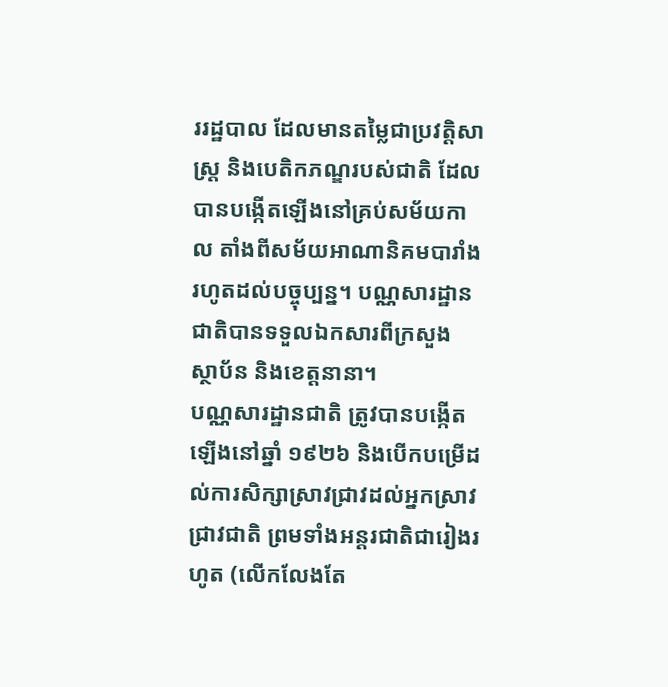ររដ្ឋបាល ដែលមានតម្លៃជាប្រវត្តិសាស្ត្រ និងបេតិកភណ្ឌរបស់ជាតិ ដែលបានបង្កើតឡើងនៅគ្រប់សម័យកាល តាំងពីសម័យអាណានិគមបារាំងរហូតដល់បច្ចុប្បន្ន។ បណ្ណសារដ្ឋានជាតិបានទទួលឯកសារពីក្រសួង ស្ថាប័ន និងខេត្តនានា។
បណ្ណសារដ្ឋានជាតិ ត្រូវបានបង្កើតឡើងនៅឆ្នាំ ១៩២៦ និងបើកបម្រើដល់ការសិក្សាស្រាវជ្រាវដល់អ្នកស្រាវជ្រាវជាតិ ព្រមទាំងអន្ដរជាតិជារៀងរហូត (លើកលែងតែ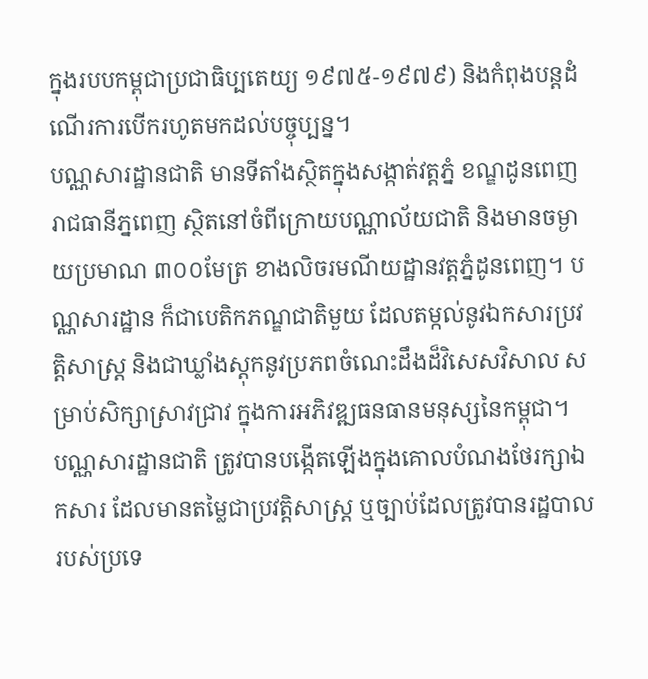ក្នុងរបបកម្ពុជាប្រជាធិប្បតេយ្យ ១៩៧៥-១៩៧៩) និងកំពុងបន្តដំណើរការបើករហូតមកដល់បច្ចុប្បន្ន។
បណ្ណសារដ្ឋានជាតិ មានទីតាំងស្ថិតក្នុងសង្កាត់វត្តភ្នំ ខណ្ឌដូនពេញ រាជធានីភ្នពេញ ស្ថិតនៅចំពីក្រោយបណ្ណាល័យជាតិ និងមានចម្ងាយប្រមាណ ៣០០មែត្រ ខាងលិចរមណីយដ្ឋានវត្តភ្នំដូនពេញ។ បណ្ណសារដ្ឋាន ក៏ជាបេតិកភណ្ឌជាតិមួយ ដែលតម្កល់នូវឯកសារប្រវត្តិសាស្រ្ត និងជាឃ្លាំងស្ដុកនូវប្រភពចំណេះដឹងដ៏វិសេសវិសាល សម្រាប់សិក្សាស្រាវជ្រាវ ក្នុងការអភិវឌ្ឍធនធានមនុស្សនៃកម្ពុជា។
បណ្ណសារដ្ឋានជាតិ ត្រូវបានបង្កើតឡើងក្នុងគោលបំណងថែរក្សាឯកសារ ដែលមានតម្លៃជាប្រវត្តិសាស្ត្រ ឬច្បាប់ដែលត្រូវបានរដ្ឋបាលរបស់ប្រទេ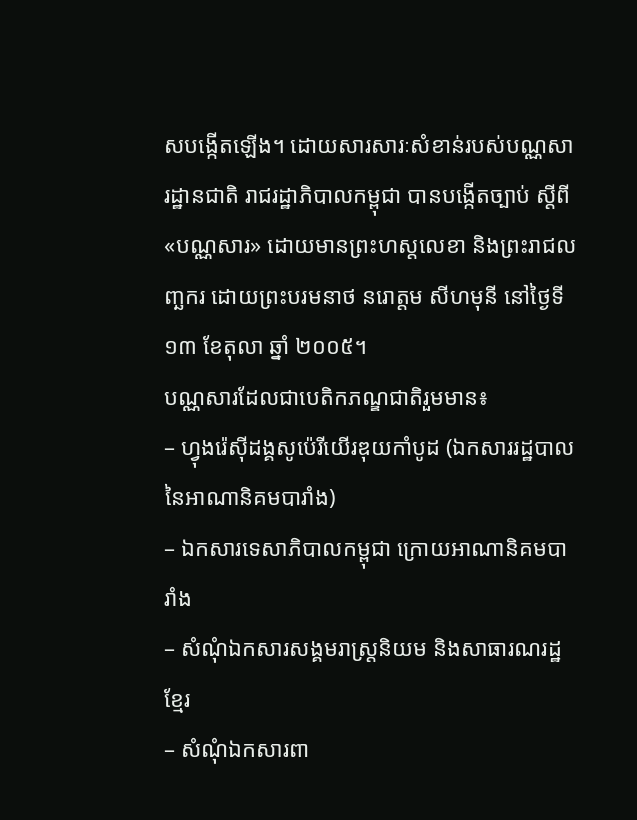សបង្កើតឡើង។ ដោយសារសារៈសំខាន់របស់បណ្ណសារដ្ឋានជាតិ រាជរដ្ឋាភិបាលកម្ពុជា បានបង្កើតច្បាប់ ស្តីពី «បណ្ណសារ» ដោយមានព្រះហស្តលេខា និងព្រះរាជលញ្ឆករ ដោយព្រះបរមនាថ នរោត្តម សីហមុនី នៅថ្ងៃទី ១៣ ខែតុលា ឆ្នាំ ២០០៥។
បណ្ណសារដែលជាបេតិកភណ្ឌជាតិរួមមាន៖
– ហ្វុងរ៉េស៊ីដង្គសូប៉េរីយើរឌុយកាំបូដ (ឯកសាររដ្ឋបាលនៃអាណានិគមបារាំង)
– ឯកសារទេសាភិបាលកម្ពុជា ក្រោយអាណានិគមបារាំង
– សំណុំឯកសារសង្គមរាស្ត្រនិយម និងសាធារណរដ្ឋខ្មែរ
– សំណុំឯកសារពា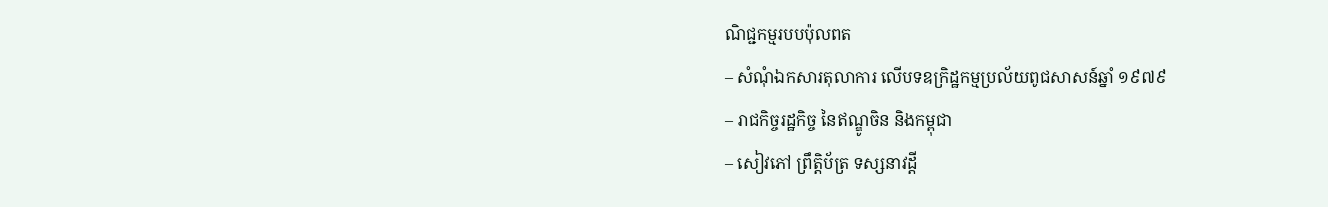ណិជ្ជកម្មរបបប៉ុលពត
– សំណុំឯកសារតុលាការ លើបទឧក្រិដ្ឋកម្មប្រល័យពូជសាសន៍ឆ្នាំ ១៩៧៩
– រាជកិច្ចរដ្ឋកិច្ច នៃឥណ្ឌូចិន និងកម្ពុជា
– សៀវភៅ ព្រឹត្តិប័ត្រ ទស្សនាវដ្តី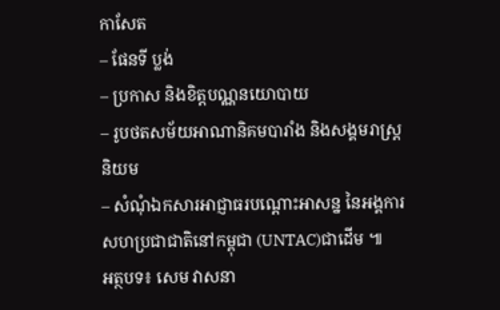កាសែត
– ផែនទី ប្លង់
– ប្រកាស និងខិត្តបណ្ណនយោបាយ
– រូបថតសម័យអាណានិគមបារាំង និងសង្គមរាស្ត្រនិយម
– សំណុំឯកសារអាជ្ញាធរបណ្ដោះអាសន្ន នៃអង្គការសហប្រជាជាតិនៅកម្ពុជា (UNTAC)ជាដើម ៕
អត្ថបទ៖ សេម វាសនា